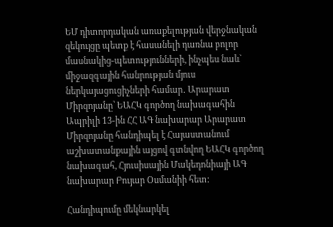ԵՄ դիտորդական առաքելության վերջնական զեկույցը պետք է հասանելի դառնա բոլոր մասնակից-պետությունների, ինչպես նաև` միջազգային հանրության մյուս ներկայացուցիչների համար․ Արարատ Միրզոյանը՝ ԵԱՀԿ գործող նախագահին
Ապրիլի 13-ին ՀՀ ԱԳ նախարար Արարատ Միրզոյանը հանդիպել է Հայաստանում աշխատանքային այցով գտնվող ԵԱՀԿ գործող նախագահ, Հյուսիսային Մակեդոնիայի ԱԳ նախարար Բույար Օսմանիի հետ:

Հանդիպումը մեկնարկել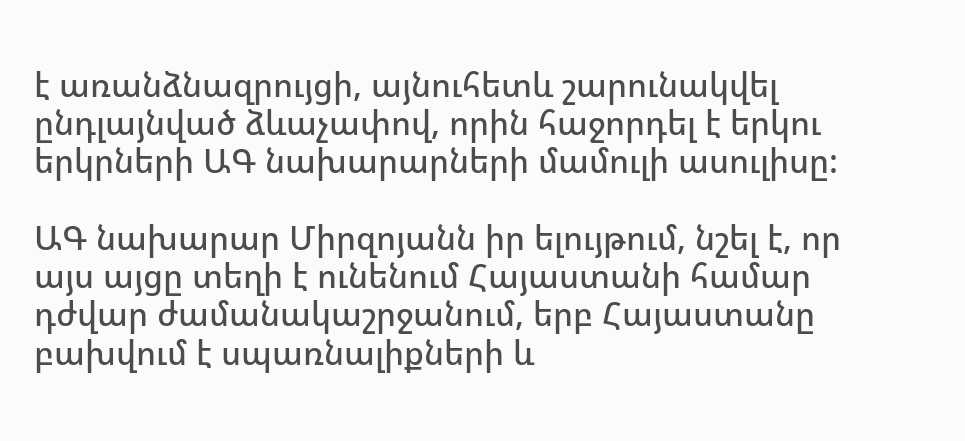է առանձնազրույցի, այնուհետև շարունակվել ընդլայնված ձևաչափով, որին հաջորդել է երկու երկրների ԱԳ նախարարների մամուլի ասուլիսը:

ԱԳ նախարար Միրզոյանն իր ելույթում, նշել է, որ  այս այցը տեղի է ունենում Հայաստանի համար դժվար ժամանակաշրջանում, երբ Հայաստանը բախվում է սպառնալիքների և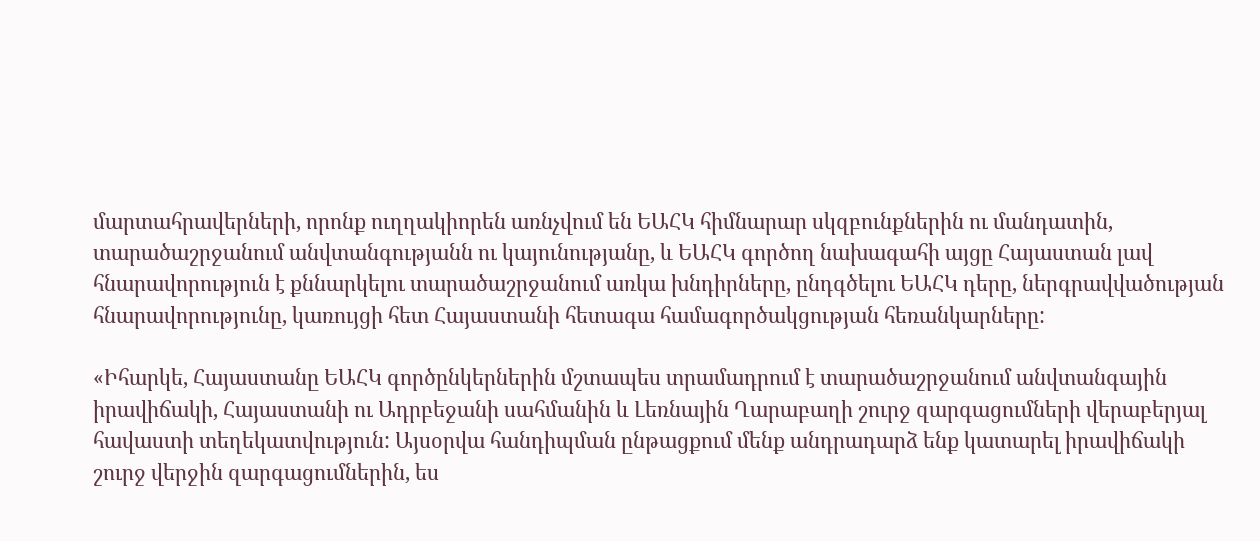մարտահրավերների, որոնք ուղղակիորեն առնչվում են ԵԱՀԿ հիմնարար սկզբունքներին ու մանդատին, տարածաշրջանում անվտանգությանն ու կայունությանը, և ԵԱՀԿ գործող նախագահի այցը Հայաստան լավ հնարավորություն է քննարկելու տարածաշրջանում առկա խնդիրները, ընդգծելու ԵԱՀԿ դերը, ներգրավվածության հնարավորությունը, կառույցի հետ Հայաստանի հետագա համագործակցության հեռանկարները:

«Իհարկե, Հայաստանը ԵԱՀԿ գործընկերներին մշտապես տրամադրում է տարածաշրջանում անվտանգային իրավիճակի, Հայաստանի ու Ադրբեջանի սահմանին և Լեռնային Ղարաբաղի շուրջ զարգացումների վերաբերյալ հավաստի տեղեկատվություն: Այսօրվա հանդիպման ընթացքում մենք անդրադարձ ենք կատարել իրավիճակի շուրջ վերջին զարգացումներին, ես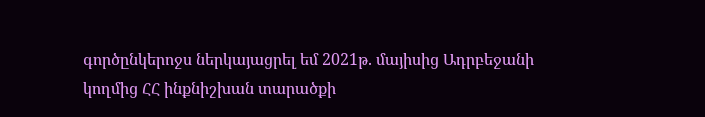գործընկերոջս ներկայացրել եմ 2021թ. մայիսից Ադրբեջանի կողմից ՀՀ ինքնիշխան տարածքի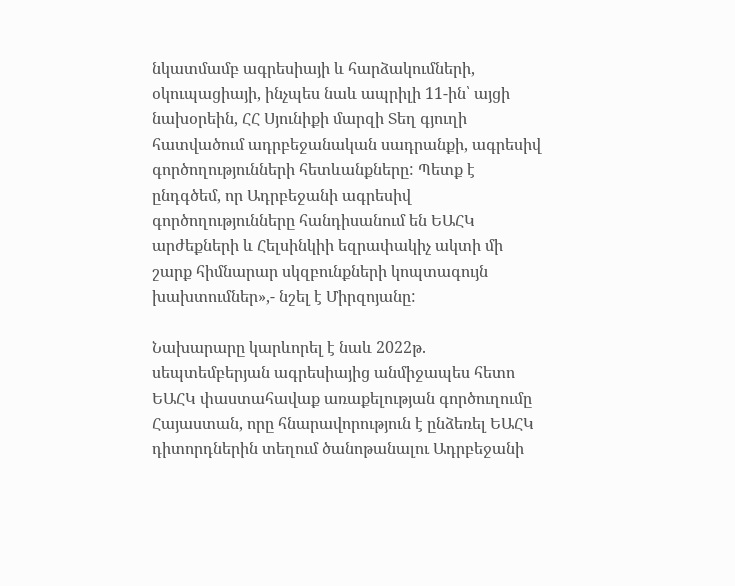նկատմամբ ագրեսիայի և հարձակումների, օկուպացիայի, ինչպես նաև ապրիլի 11-ին՝ այցի նախօրեին, ՀՀ Սյունիքի մարզի Տեղ գյուղի հատվածում ադրբեջանական սադրանքի, ագրեսիվ գործողությունների հետևանքները: Պետք է ընդգծեմ, որ Ադրբեջանի ագրեսիվ գործողությունները հանդիսանում են ԵԱՀԿ արժեքների և Հելսինկիի եզրափակիչ ակտի մի շարք հիմնարար սկզբունքների կոպտագույն խախտումներ»,- նշել է Միրզոյանը:

Նախարարը կարևորել է նաև 2022թ. սեպտեմբերյան ագրեսիայից անմիջապես հետո ԵԱՀԿ փաստահավաք առաքելության գործուղումը Հայաստան, որը հնարավորություն է ընձեռել ԵԱՀԿ դիտորդներին տեղում ծանոթանալու Ադրբեջանի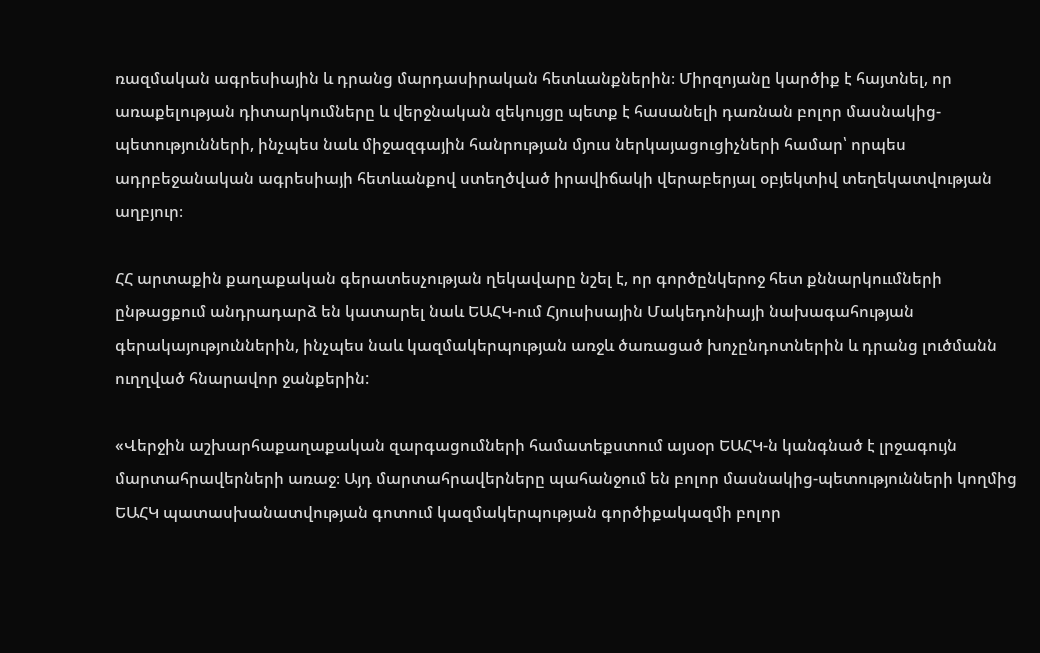ռազմական ագրեսիային և դրանց մարդասիրական հետևանքներին։ Միրզոյանը կարծիք է հայտնել, որ առաքելության դիտարկումները և վերջնական զեկույցը պետք է հասանելի դառնան բոլոր մասնակից-պետությունների, ինչպես նաև միջազգային հանրության մյուս ներկայացուցիչների համար՝ որպես ադրբեջանական ագրեսիայի հետևանքով ստեղծված իրավիճակի վերաբերյալ օբյեկտիվ տեղեկատվության աղբյուր։

ՀՀ արտաքին քաղաքական գերատեսչության ղեկավարը նշել է, որ գործընկերոջ հետ քննարկոււմների ընթացքում անդրադարձ են կատարել նաև ԵԱՀԿ-ում Հյուսիսային Մակեդոնիայի նախագահության գերակայություններին, ինչպես նաև կազմակերպության առջև ծառացած խոչընդոտներին և դրանց լուծմանն ուղղված հնարավոր ջանքերին:

«Վերջին աշխարհաքաղաքական զարգացումների համատեքստում այսօր ԵԱՀԿ-ն կանգնած է լրջագույն մարտահրավերների առաջ։ Այդ մարտահրավերները պահանջում են բոլոր մասնակից-պետությունների կողմից ԵԱՀԿ պատասխանատվության գոտում կազմակերպության գործիքակազմի բոլոր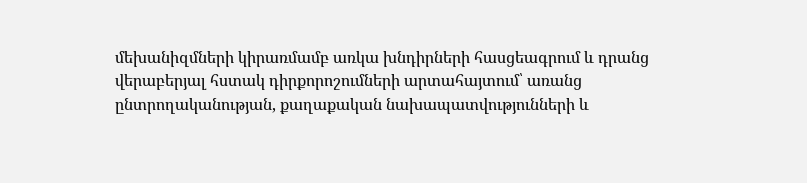մեխանիզմների կիրառմամբ առկա խնդիրների հասցեագրում և դրանց վերաբերյալ հստակ դիրքորոշումների արտահայտում՝ առանց ընտրողականության, քաղաքական նախապատվությունների և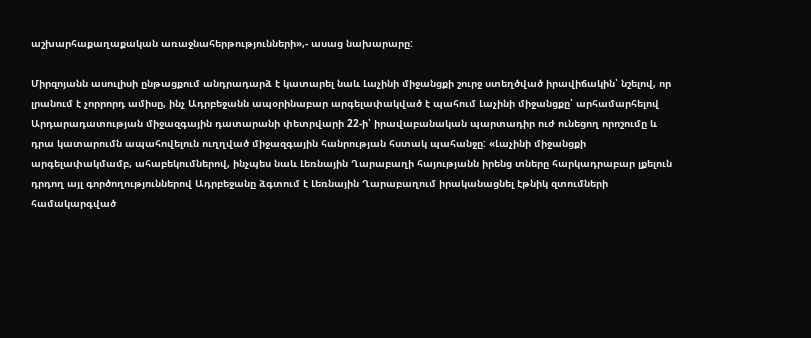աշխարհաքաղաքական առաջնահերթությունների»,- ասաց նախարարը:

Միրզոյանն ասուլիսի ընթացքում անդրադարձ է կատարել նաև Լաչինի միջանցքի շուրջ ստեղծված իրավիճակին՝ նշելով, որ լրանում է չորրորդ ամիսը, ինչ Ադրբեջանն ապօրինաբար արգելափակված է պահում Լաչինի միջանցքը՝ արհամարհելով Արդարադատության միջազգային դատարանի փետրվարի 22-ի՝ իրավաբանական պարտադիր ուժ ունեցող որոշումը և դրա կատարումն ապահովելուն ուղղված միջազգային հանրության հստակ պահանջը: «Լաչինի միջանցքի արգելափակմամբ, ահաբեկումներով, ինչպես նաև Լեռնային Ղարաբաղի հայությանն իրենց տները հարկադրաբար լքելուն դրդող այլ գործողություններով Ադրբեջանը ձգտում է Լեռնային Ղարաբաղում իրականացնել էթնիկ զտումների համակարգված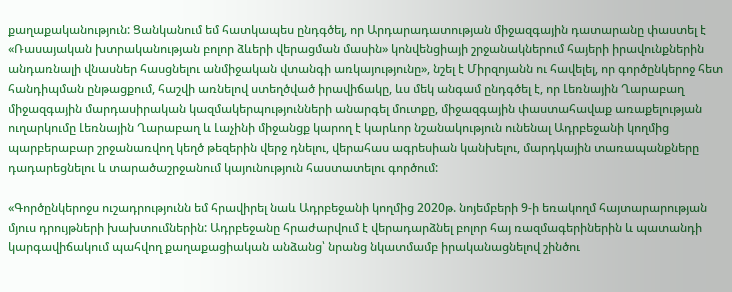քաղաքականություն: Ցանկանում եմ հատկապես ընդգծել, որ Արդարադատության միջազգային դատարանը փաստել է «Ռասայական խտրականության բոլոր ձևերի վերացման մասին» կոնվենցիայի շրջանակներում հայերի իրավունքներին անդառնալի վնասներ հասցնելու անմիջական վտանգի առկայությունը», նշել է Միրզոյանն ու հավելել, որ գործընկերոջ հետ հանդիպման ընթացքում, հաշվի առնելով ստեղծված իրավիճակը, ևս մեկ անգամ ընդգծել է, որ Լեռնային Ղարաբաղ միջազգային մարդասիրական կազմակերպությունների անարգել մուտքը, միջազգային փաստահավաք առաքելության ուղարկումը Լեռնային Ղարաբաղ և Լաչինի միջանցք կարող է կարևոր նշանակություն ունենալ Ադրբեջանի կողմից պարբերաբար շրջանառվող կեղծ թեզերին վերջ դնելու, վերահաս ագրեսիան կանխելու, մարդկային տառապանքները դադարեցնելու և տարածաշրջանում կայունություն հաստատելու գործում:

«Գործընկերոջս ուշադրությունն եմ հրավիրել նաև Ադրբեջանի կողմից 2020թ. նոյեմբերի 9-ի եռակողմ հայտարարության մյուս դրույթների խախտումներին: Ադրբեջանը հրաժարվում է վերադարձնել բոլոր հայ ռազմագերիներին և պատանդի կարգավիճակում պահվող քաղաքացիական անձանց՝ նրանց նկատմամբ իրականացնելով շինծու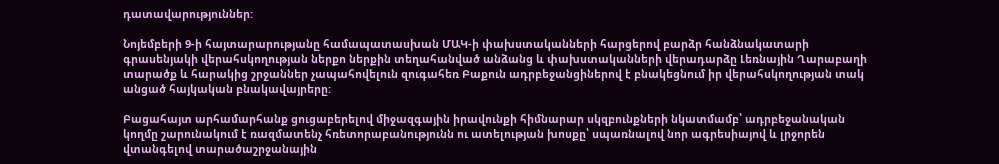դատավարություններ:

Նոյեմբերի 9-ի հայտարարությանը համապատասխան ՄԱԿ-ի փախստականների հարցերով բարձր հանձնակատարի գրասենյակի վերահսկողության ներքո ներքին տեղահանված անձանց և փախստականների վերադարձը Լեռնային Ղարաբաղի տարածք և հարակից շրջաններ չապահովելուն զուգահեռ Բաքուն ադրբեջանցիներով է բնակեցնում իր վերահսկողության տակ անցած հայկական բնակավայրերը:

Բացահայտ արհամարհանք ցուցաբերելով միջազգային իրավունքի հիմնարար սկզբունքների նկատմամբ՝ ադրբեջանական կողմը շարունակում է ռազմատենչ հռետորաբանությունն ու ատելության խոսքը՝ սպառնալով նոր ագրեսիայով և լրջորեն վտանգելով տարածաշրջանային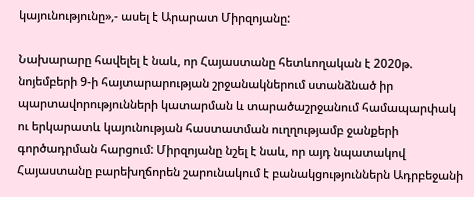կայունությունը»,- ասել է Արարատ Միրզոյանը:

Նախարարը հավելել է նաև, որ Հայաստանը հետևողական է 2020թ. նոյեմբերի 9-ի հայտարարության շրջանակներում ստանձնած իր պարտավորությունների կատարման և տարածաշրջանում համապարփակ ու երկարատև կայունության հաստատման ուղղությամբ ջանքերի գործադրման հարցում: Միրզոյանը նշել է նաև, որ այդ նպատակով Հայաստանը բարեխղճորեն շարունակում է բանակցություններն Ադրբեջանի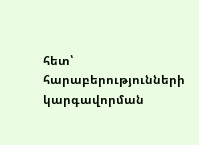հետ՝ հարաբերությունների կարգավորման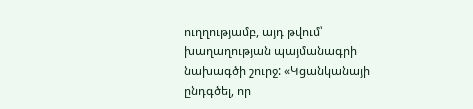ուղղությամբ, այդ թվում՝ խաղաղության պայմանագրի նախագծի շուրջ: «Կցանկանայի ընդգծել, որ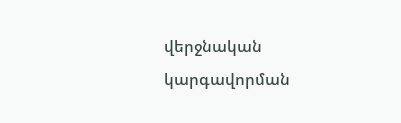վերջնական կարգավորման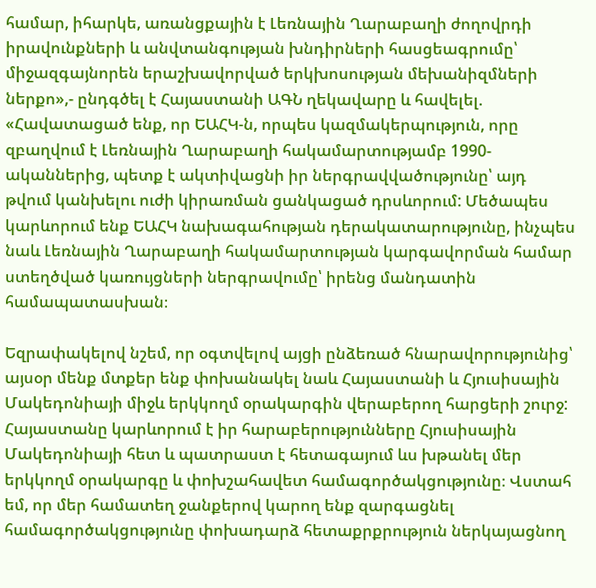համար, իհարկե, առանցքային է Լեռնային Ղարաբաղի ժողովրդի իրավունքների և անվտանգության խնդիրների հասցեագրումը՝ միջազգայնորեն երաշխավորված երկխոսության մեխանիզմների ներքո»,- ընդգծել է Հայաստանի ԱԳՆ ղեկավարը և հավելել. «Հավատացած ենք, որ ԵԱՀԿ-ն, որպես կազմակերպություն, որը զբաղվում է Լեռնային Ղարաբաղի հակամարտությամբ 1990-ականներից, պետք է ակտիվացնի իր ներգրավվածությունը՝ այդ թվում կանխելու ուժի կիրառման ցանկացած դրսևորում: Մեծապես կարևորում ենք ԵԱՀԿ նախագահության դերակատարությունը, ինչպես նաև Լեռնային Ղարաբաղի հակամարտության կարգավորման համար ստեղծված կառույցների ներգրավումը՝ իրենց մանդատին համապատասխան։

Եզրափակելով նշեմ, որ օգտվելով այցի ընձեռած հնարավորությունից՝ այսօր մենք մտքեր ենք փոխանակել նաև Հայաստանի և Հյուսիսային Մակեդոնիայի միջև երկկողմ օրակարգին վերաբերող հարցերի շուրջ: Հայաստանը կարևորում է իր հարաբերությունները Հյուսիսային Մակեդոնիայի հետ և պատրաստ է հետագայում ևս խթանել մեր երկկողմ օրակարգը և փոխշահավետ համագործակցությունը։ Վստահ եմ, որ մեր համատեղ ջանքերով կարող ենք զարգացնել համագործակցությունը փոխադարձ հետաքրքրություն ներկայացնող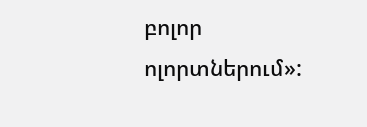բոլոր ոլորտներում»: